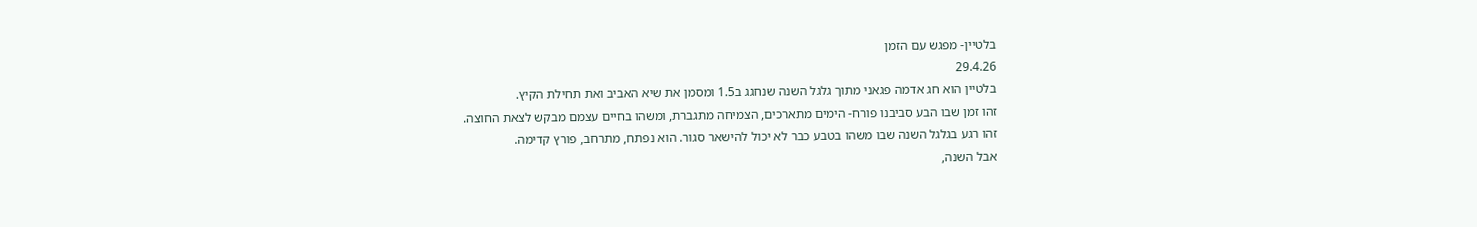בלטיין- מפגש עם הזמן
29.4.26
בלטיין הוא חג אדמה פגאני מתוך גלגל השנה שנחגג ב1.5 ומסמן את שיא האביב ואת תחילת הקיץ.
זהו זמן שבו הבע סביבנו פורח- הימים מתארכים, הצמיחה מתגברת, ומשהו בחיים עצמם מבקש לצאת החוצה.
זהו רגע בגלגל השנה שבו משהו בטבע כבר לא יכול להישאר סגור. הוא נפתח, מתרחב, פורץ קדימה.
אבל השנה,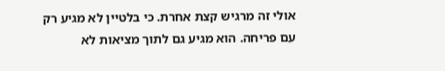אולי זה מרגיש קצת אחרת. כי בלטיין לא מגיע רק עם פריחה. הוא מגיע גם לתוך מציאות לא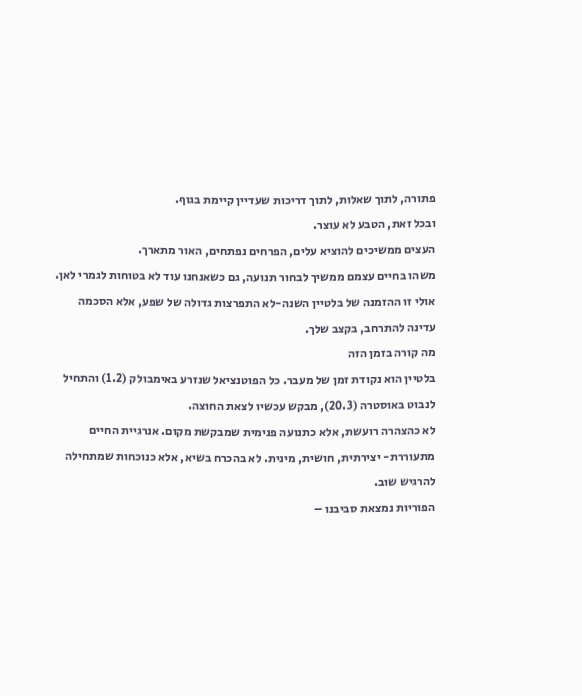פתורה, לתוך שאלות, לתוך דריכות שעדיין קיימת בגוף.
ובכל זאת, הטבע לא עוצר.
העצים ממשיכים להוציא עלים, הפרחים נפתחים, האור מתארך.
משהו בחיים עצמם ממשיך לבחור תנועה, גם כשאנחנו עוד לא בטוחות לגמרי לאן.
אולי זו ההזמנה של בלטיין השנה-לא התפרצות גדולה של שפע, אלא הסכמה עדינה להתרחב, בקצב שלך.
מה קורה בזמן הזה
בלטיין הוא נקודת זמן של מעבר. כל הפוטנציאל שנזרע באימבולק (1.2) והתחיל לנבוט באוסטרה (20.3), מבקש עכשיו לצאת החוצה.
לא כהצהרה רועשת, אלא כתנועה פנימית שמבקשת מקום. אנרגיית החיים מתעוררת- יצירתית, חושית, מינית. לא בהכרח בשיא, אלא כנוכחות שמתחילה להרגיש שוב.
הפוריות נמצאת סביבנו –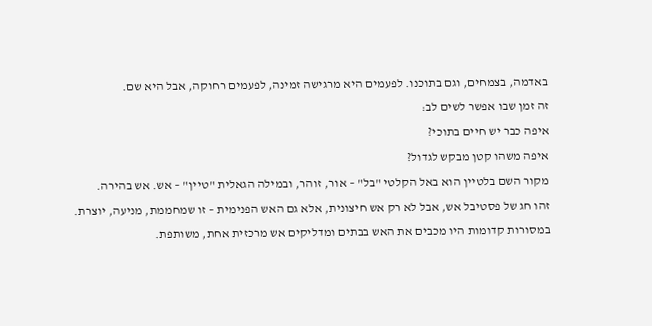באדמה, בצמחים, וגם בתוכנו. לפעמים היא מרגישה זמינה, לפעמים רחוקה, אבל היא שם.
זה זמן שבו אפשר לשים לב:
איפה כבר יש חיים בתוכי?
איפה משהו קטן מבקש לגדול?
מקור השם בלטיין הוא באל הקלטי "בל" – אור, זוהר, ובמילה הגאלית "טיין" – אש. אש בהירה.
זהו חג של פסטיבל אש, אבל לא רק אש חיצונית, אלא גם האש הפנימית – זו שמחממת, מניעה, יוצרת.
במסורות קדומות היו מכבים את האש בבתים ומדליקים אש מרכזית אחת, משותפת.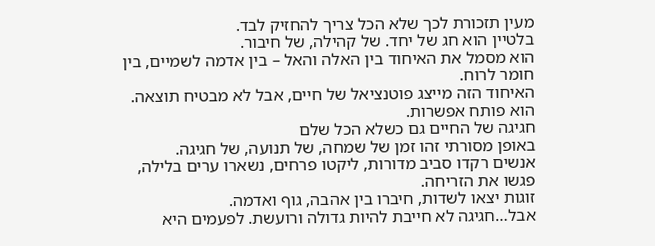מעין תזכורת לכך שלא הכל צריך להחזיק לבד.
בלטיין הוא חג של יחד. של קהילה, של חיבור.
הוא מסמל את האיחוד בין האלה והאל – בין אדמה לשמיים, בין חומר לרוח.
האיחוד הזה מייצג פוטנציאל של חיים, אבל לא מבטיח תוצאה. הוא פותח אפשרות.
חגיגה של החיים גם כשלא הכל שלם
באופן מסורתי זהו זמן של שמחה, של תנועה, של חגיגה.
אנשים רקדו סביב מדורות, ליקטו פרחים, נשארו ערים בלילה, פגשו את הזריחה.
זוגות יצאו לשדות, חיברו בין אהבה, גוף ואדמה.
אבל…חגיגה לא חייבת להיות גדולה ורועשת. לפעמים היא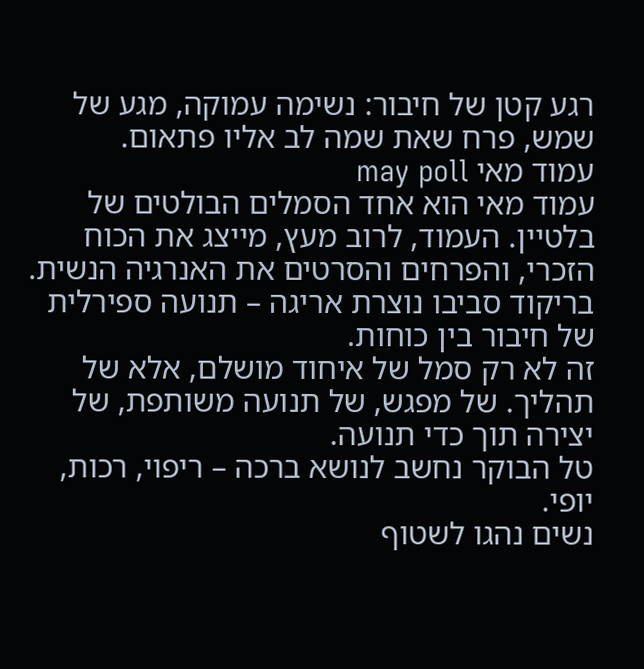רגע קטן של חיבור: נשימה עמוקה, מגע של שמש, פרח שאת שמה לב אליו פתאום.
עמוד מאי may poll
עמוד מאי הוא אחד הסמלים הבולטים של בלטיין. העמוד, לרוב מעץ, מייצג את הכוח הזכרי, והפרחים והסרטים את האנרגיה הנשית.
בריקוד סביבו נוצרת אריגה – תנועה ספירלית של חיבור בין כוחות.
זה לא רק סמל של איחוד מושלם, אלא של תהליך. של מפגש, של תנועה משותפת, של יצירה תוך כדי תנועה.
טל הבוקר נחשב לנושא ברכה – ריפוי, רכות, יופי.
נשים נהגו לשטוף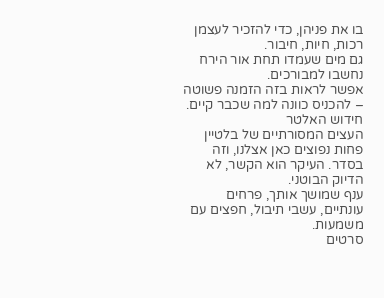בו את פניהן, כדי להזכיר לעצמן רכות, חיות, חיבור.
גם מים שעמדו תחת אור הירח נחשבו למבורכים.
אפשר לראות בזה הזמנה פשוטה – להכניס כוונה למה שכבר קיים.
חידוש האלטר
העצים המסורתיים של בלטיין פחות נפוצים כאן אצלנו, וזה בסדר. העיקר הוא הקשר, לא הדיוק הבוטני.
ענף שמושך אותך, פרחים עונתיים, עשבי תיבול, חפצים עם משמעות.
סרטים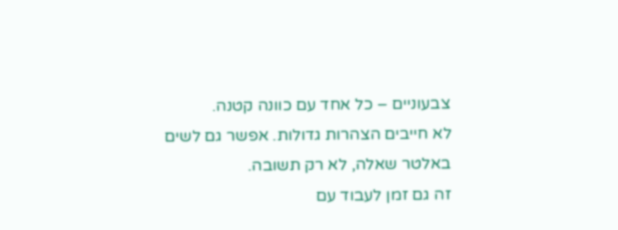צבעוניים – כל אחד עם כוונה קטנה.
לא חייבים הצהרות גדולות. אפשר גם לשים באלטר שאלה, לא רק תשובה.
זה גם זמן לעבוד עם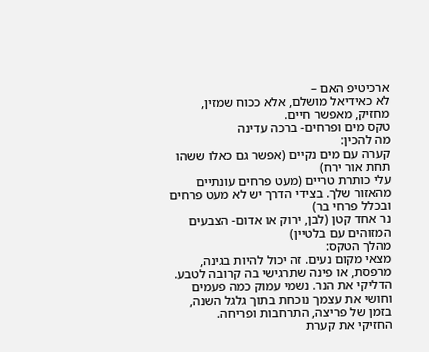ארכיטיפ האם –
לא כאידיאל מושלם, אלא ככוח שמזין, מחזיק, מאפשר חיים.
טקס מים ופרחים- ברכה עדינה
מה להכין:
קערה עם מים נקיים (אפשר גם כאלו ששהו תחת אור ירח)
עלי כותרת טריים (מעט פרחים עונתיים מהאזור שלך. בצידי הדרך יש לא מעט פרחים ובכלל פרחי בר)
נר אחד קטן (לבן, ירוק או אדום- הצבעים המזוהים עם בלטיין)
מהלך הטקס:
מצאי מקום נעים. זה יכול להיות בגינה, מרפסת, או פינה שתרגישי בה קרובה לטבע.
הדליקי את הנר. נשמי עמוק כמה פעמים וחושי את עצמך נוכחת בתוך גלגל השנה, בזמן של פריצה, התרחבות ופריחה.
החזיקי את קערת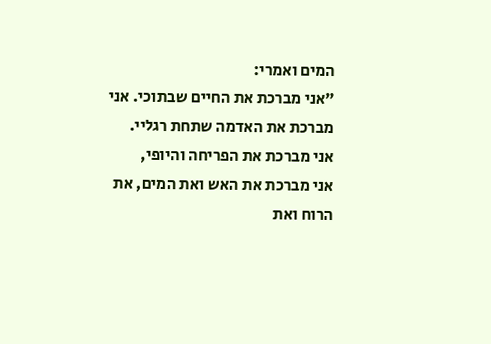המים ואמרי:
"אני מברכת את החיים שבתוכי. אני מברכת את האדמה שתחת רגליי.
אני מברכת את הפריחה והיופי,
אני מברכת את האש ואת המים, את הרוח ואת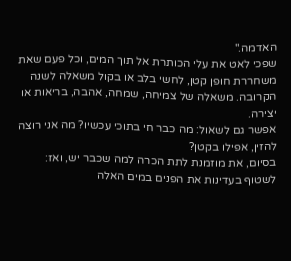האדמה."
שפכי לאט את עלי הכותרת אל תוך המים, וכל פעם שאת משחררת חופן קטן, לחשי בלב או בקול משאלה לשנה הקרובה. משאלה של צמיחה, שמחה, אהבה, בריאות או יצירה.
אפשר גם לשאול: מה כבר חי בתוכי עכשיו? מה אני רוצה להזין, אפילו בקטן?
בסיום, את מוזמנת לתת הכרה למה שכבר יש, ואז:
לשטוף בעדינות את הפנים במים האלה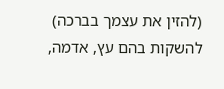(להזין את עצמך בברכה)
להשקות בהם עץ, אדמה,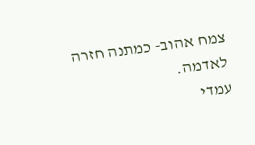צמח אהוב- כמתנה חזרה לאדמה.
עמדי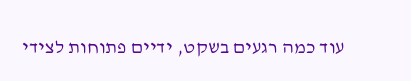עוד כמה רגעים בשקט, ידיים פתוחות לצידי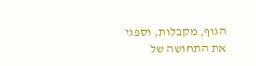הגוף, מקבלות, וספגי את התחושה של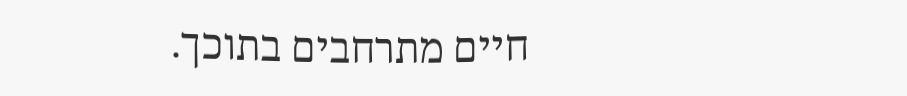חיים מתרחבים בתוכך.